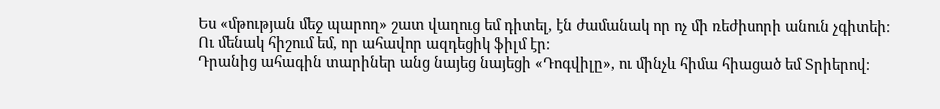Ես «մթության մեջ պարող» շատ վաղուց եմ դիտել, էն ժամանակ որ ոչ մի ռեժիսորի անուն չգիտեի։
Ու մենակ հիշում եմ, որ ահավոր ազդեցիկ ֆիլմ էր։
Դրանից ահագին տարիներ անց նայեց նայեցի «Դոգվիլը», ու մինչև հիմա հիացած եմ Տրիերով։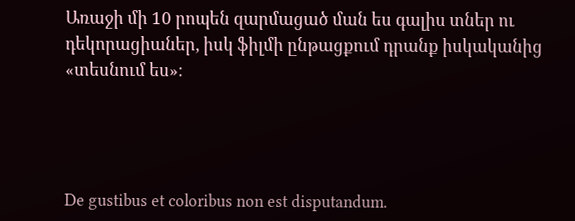Առաջի մի 10 րոպեն զարմացած ման ես գալիս տներ ու դեկորացիաներ, իսկ ֆիլմի ընթացքում դրանք իսկականից «տեսնում ես»։




De gustibus et coloribus non est disputandum.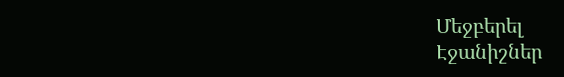Մեջբերել
Էջանիշներ